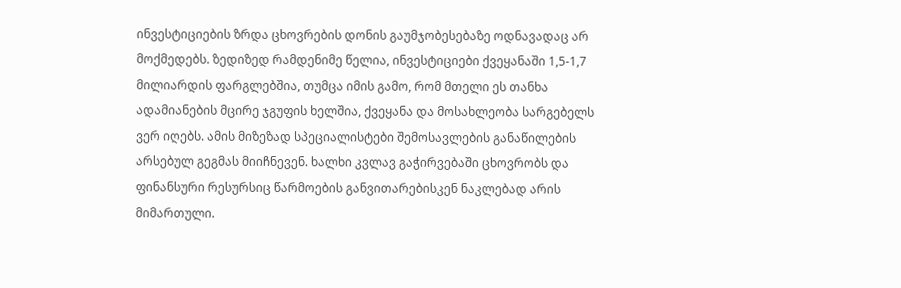ინვესტიციების ზრდა ცხოვრების დონის გაუმჯობესებაზე ოდნავადაც არ მოქმედებს. ზედიზედ რამდენიმე წელია, ინვესტიციები ქვეყანაში 1,5-1,7 მილიარდის ფარგლებშია, თუმცა იმის გამო, რომ მთელი ეს თანხა ადამიანების მცირე ჯგუფის ხელშია, ქვეყანა და მოსახლეობა სარგებელს ვერ იღებს. ამის მიზეზად სპეციალისტები შემოსავლების განაწილების არსებულ გეგმას მიიჩნევენ. ხალხი კვლავ გაჭირვებაში ცხოვრობს და ფინანსური რესურსიც წარმოების განვითარებისკენ ნაკლებად არის მიმართული.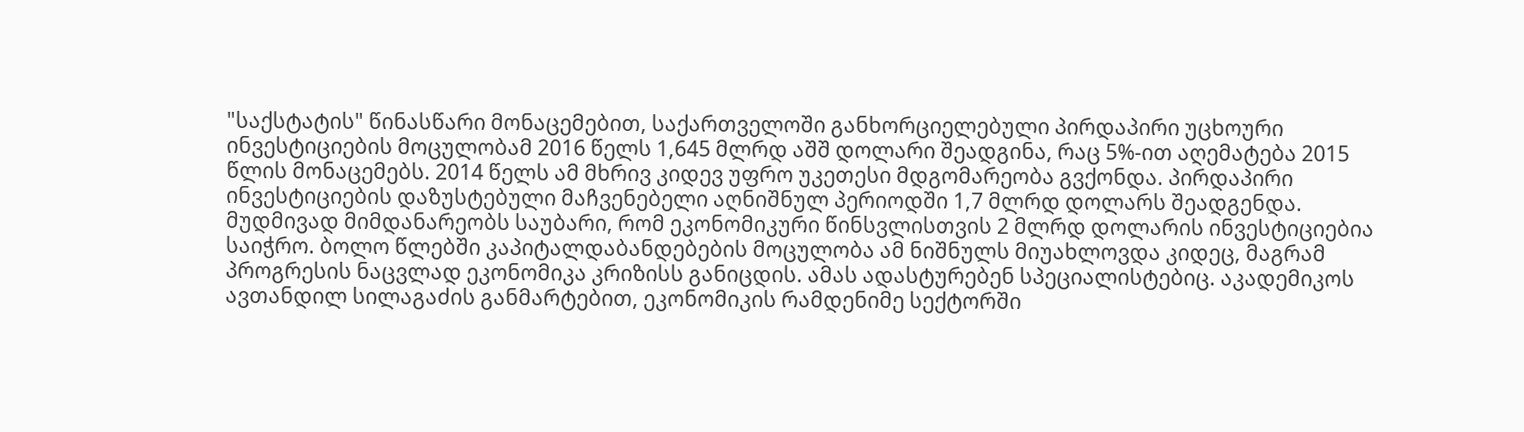"საქსტატის" წინასწარი მონაცემებით, საქართველოში განხორციელებული პირდაპირი უცხოური ინვესტიციების მოცულობამ 2016 წელს 1,645 მლრდ აშშ დოლარი შეადგინა, რაც 5%-ით აღემატება 2015 წლის მონაცემებს. 2014 წელს ამ მხრივ კიდევ უფრო უკეთესი მდგომარეობა გვქონდა. პირდაპირი ინვესტიციების დაზუსტებული მაჩვენებელი აღნიშნულ პერიოდში 1,7 მლრდ დოლარს შეადგენდა.
მუდმივად მიმდანარეობს საუბარი, რომ ეკონომიკური წინსვლისთვის 2 მლრდ დოლარის ინვესტიციებია საიჭრო. ბოლო წლებში კაპიტალდაბანდებების მოცულობა ამ ნიშნულს მიუახლოვდა კიდეც, მაგრამ პროგრესის ნაცვლად ეკონომიკა კრიზისს განიცდის. ამას ადასტურებენ სპეციალისტებიც. აკადემიკოს ავთანდილ სილაგაძის განმარტებით, ეკონომიკის რამდენიმე სექტორში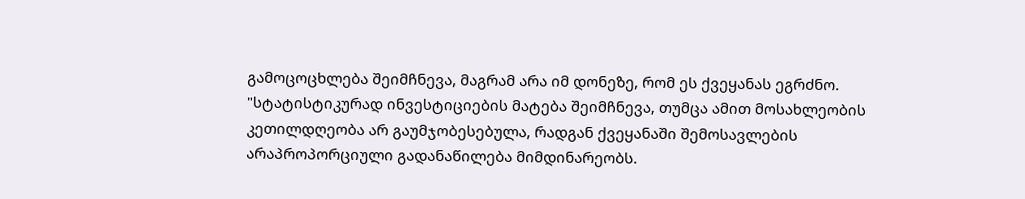გამოცოცხლება შეიმჩნევა, მაგრამ არა იმ დონეზე, რომ ეს ქვეყანას ეგრძნო.
"სტატისტიკურად ინვესტიციების მატება შეიმჩნევა, თუმცა ამით მოსახლეობის კეთილდღეობა არ გაუმჯობესებულა, რადგან ქვეყანაში შემოსავლების არაპროპორციული გადანაწილება მიმდინარეობს.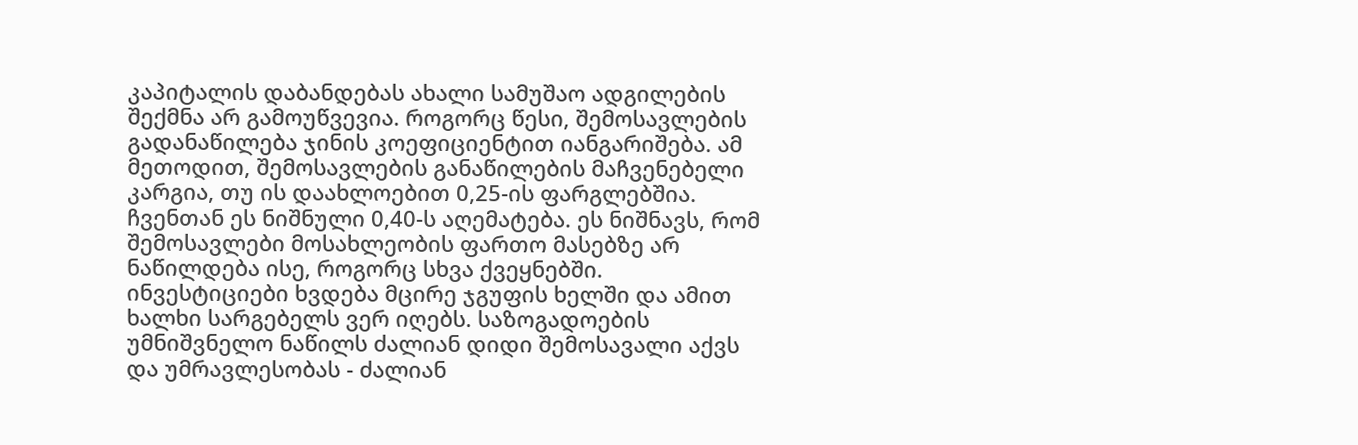კაპიტალის დაბანდებას ახალი სამუშაო ადგილების შექმნა არ გამოუწვევია. როგორც წესი, შემოსავლების გადანაწილება ჯინის კოეფიციენტით იანგარიშება. ამ მეთოდით, შემოსავლების განაწილების მაჩვენებელი კარგია, თუ ის დაახლოებით 0,25-ის ფარგლებშია. ჩვენთან ეს ნიშნული 0,40-ს აღემატება. ეს ნიშნავს, რომ შემოსავლები მოსახლეობის ფართო მასებზე არ ნაწილდება ისე, როგორც სხვა ქვეყნებში.
ინვესტიციები ხვდება მცირე ჯგუფის ხელში და ამით ხალხი სარგებელს ვერ იღებს. საზოგადოების უმნიშვნელო ნაწილს ძალიან დიდი შემოსავალი აქვს და უმრავლესობას - ძალიან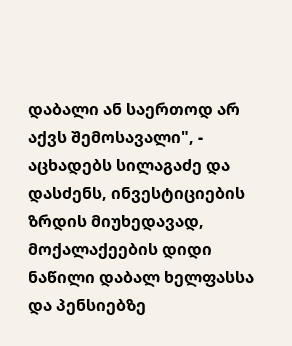დაბალი ან საერთოდ არ აქვს შემოსავალი", - აცხადებს სილაგაძე და დასძენს, ინვესტიციების ზრდის მიუხედავად, მოქალაქეების დიდი ნაწილი დაბალ ხელფასსა და პენსიებზე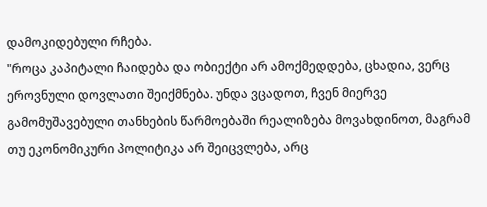დამოკიდებული რჩება.
"როცა კაპიტალი ჩაიდება და ობიექტი არ ამოქმედდება, ცხადია, ვერც ეროვნული დოვლათი შეიქმნება. უნდა ვცადოთ, ჩვენ მიერვე გამომუშავებული თანხების წარმოებაში რეალიზება მოვახდინოთ, მაგრამ თუ ეკონომიკური პოლიტიკა არ შეიცვლება, არც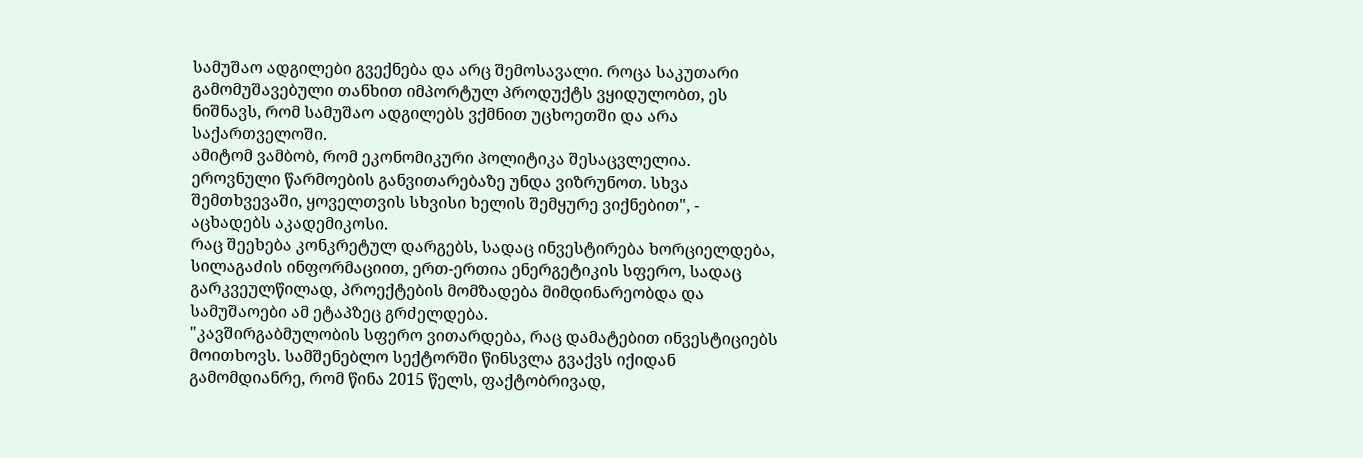სამუშაო ადგილები გვექნება და არც შემოსავალი. როცა საკუთარი გამომუშავებული თანხით იმპორტულ პროდუქტს ვყიდულობთ, ეს ნიშნავს, რომ სამუშაო ადგილებს ვქმნით უცხოეთში და არა საქართველოში.
ამიტომ ვამბობ, რომ ეკონომიკური პოლიტიკა შესაცვლელია. ეროვნული წარმოების განვითარებაზე უნდა ვიზრუნოთ. სხვა შემთხვევაში, ყოველთვის სხვისი ხელის შემყურე ვიქნებით", - აცხადებს აკადემიკოსი.
რაც შეეხება კონკრეტულ დარგებს, სადაც ინვესტირება ხორციელდება, სილაგაძის ინფორმაციით, ერთ-ერთია ენერგეტიკის სფერო, სადაც გარკვეულწილად, პროექტების მომზადება მიმდინარეობდა და სამუშაოები ამ ეტაპზეც გრძელდება.
"კავშირგაბმულობის სფერო ვითარდება, რაც დამატებით ინვესტიციებს მოითხოვს. სამშენებლო სექტორში წინსვლა გვაქვს იქიდან გამომდიანრე, რომ წინა 2015 წელს, ფაქტობრივად,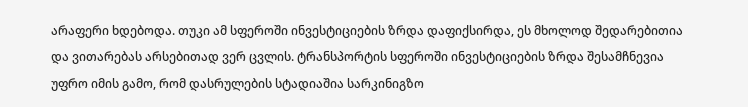არაფერი ხდებოდა. თუკი ამ სფეროში ინვესტიციების ზრდა დაფიქსირდა, ეს მხოლოდ შედარებითია და ვითარებას არსებითად ვერ ცვლის. ტრანსპორტის სფეროში ინვესტიციების ზრდა შესამჩნევია უფრო იმის გამო, რომ დასრულების სტადიაშია სარკინიგზო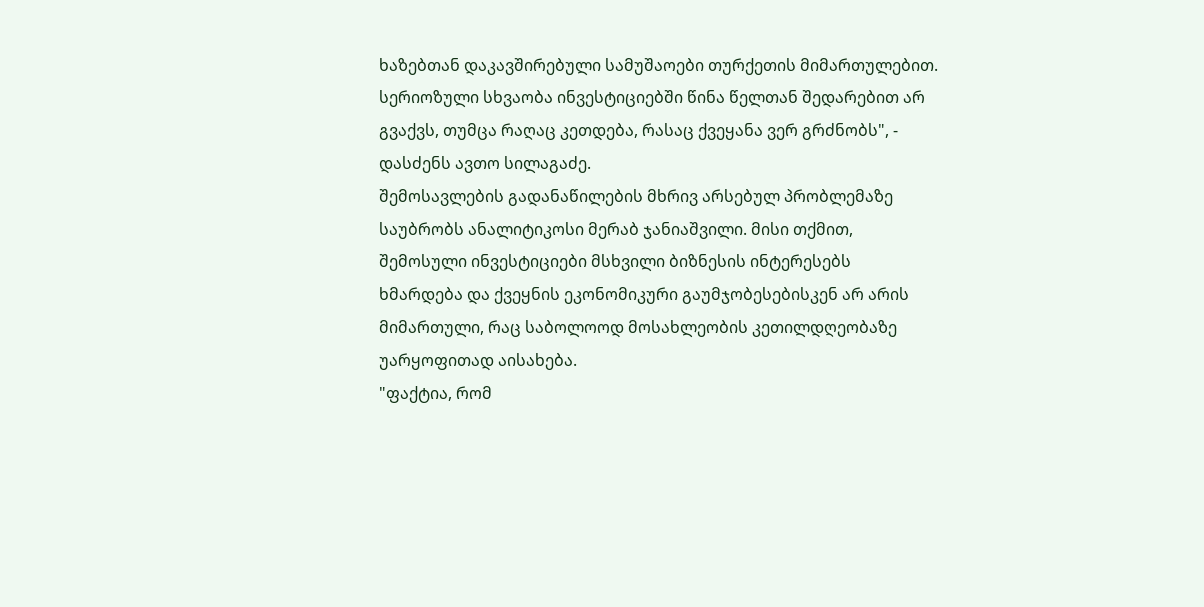ხაზებთან დაკავშირებული სამუშაოები თურქეთის მიმართულებით. სერიოზული სხვაობა ინვესტიციებში წინა წელთან შედარებით არ გვაქვს, თუმცა რაღაც კეთდება, რასაც ქვეყანა ვერ გრძნობს", - დასძენს ავთო სილაგაძე.
შემოსავლების გადანაწილების მხრივ არსებულ პრობლემაზე საუბრობს ანალიტიკოსი მერაბ ჯანიაშვილი. მისი თქმით, შემოსული ინვესტიციები მსხვილი ბიზნესის ინტერესებს ხმარდება და ქვეყნის ეკონომიკური გაუმჯობესებისკენ არ არის მიმართული, რაც საბოლოოდ მოსახლეობის კეთილდღეობაზე უარყოფითად აისახება.
"ფაქტია, რომ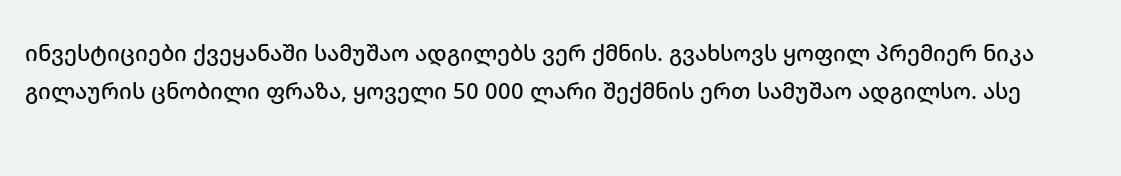ინვესტიციები ქვეყანაში სამუშაო ადგილებს ვერ ქმნის. გვახსოვს ყოფილ პრემიერ ნიკა გილაურის ცნობილი ფრაზა, ყოველი 50 000 ლარი შექმნის ერთ სამუშაო ადგილსო. ასე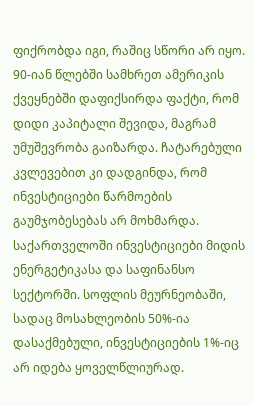ფიქრობდა იგი, რაშიც სწორი არ იყო. 90-იან წლებში სამხრეთ ამერიკის ქვეყნებში დაფიქსირდა ფაქტი, რომ დიდი კაპიტალი შევიდა, მაგრამ უმუშევრობა გაიზარდა. ჩატარებული კვლევებით კი დადგინდა, რომ ინვესტიციები წარმოების გაუმჯობესებას არ მოხმარდა.
საქართველოში ინვესტიციები მიდის ენერგეტიკასა და საფინანსო სექტორში. სოფლის მეურნეობაში, სადაც მოსახლეობის 50%-ია დასაქმებული, ინვესტიციების 1%-იც არ იდება ყოველწლიურად.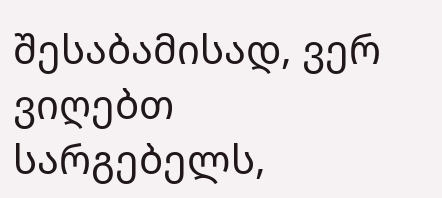შესაბამისად, ვერ ვიღებთ სარგებელს,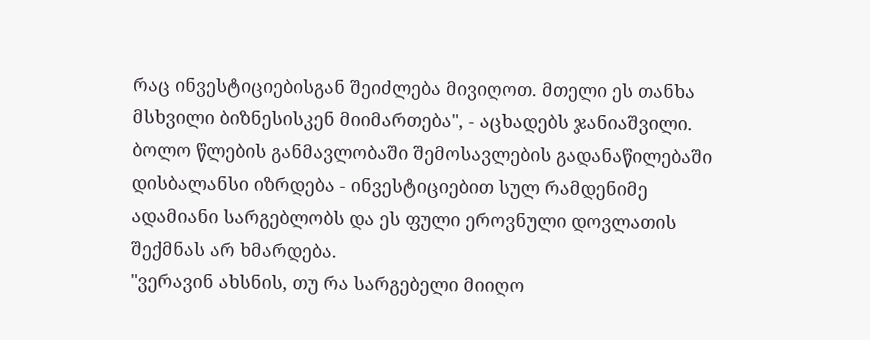რაც ინვესტიციებისგან შეიძლება მივიღოთ. მთელი ეს თანხა მსხვილი ბიზნესისკენ მიიმართება", - აცხადებს ჯანიაშვილი.
ბოლო წლების განმავლობაში შემოსავლების გადანაწილებაში დისბალანსი იზრდება - ინვესტიციებით სულ რამდენიმე ადამიანი სარგებლობს და ეს ფული ეროვნული დოვლათის შექმნას არ ხმარდება.
"ვერავინ ახსნის, თუ რა სარგებელი მიიღო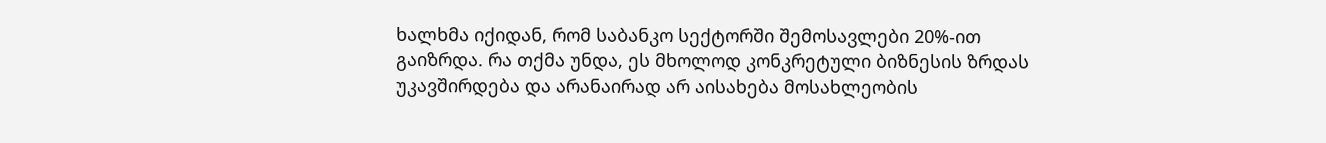ხალხმა იქიდან, რომ საბანკო სექტორში შემოსავლები 20%-ით გაიზრდა. რა თქმა უნდა, ეს მხოლოდ კონკრეტული ბიზნესის ზრდას უკავშირდება და არანაირად არ აისახება მოსახლეობის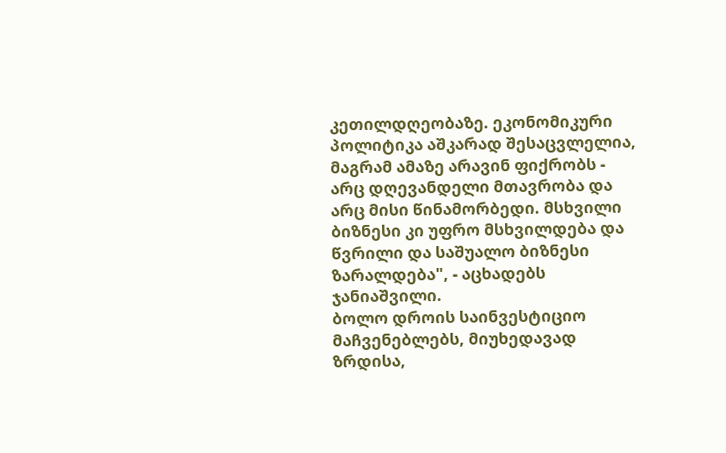კეთილდღეობაზე. ეკონომიკური პოლიტიკა აშკარად შესაცვლელია, მაგრამ ამაზე არავინ ფიქრობს - არც დღევანდელი მთავრობა და არც მისი წინამორბედი. მსხვილი ბიზნესი კი უფრო მსხვილდება და წვრილი და საშუალო ბიზნესი ზარალდება", - აცხადებს ჯანიაშვილი.
ბოლო დროის საინვესტიციო მაჩვენებლებს, მიუხედავად ზრდისა,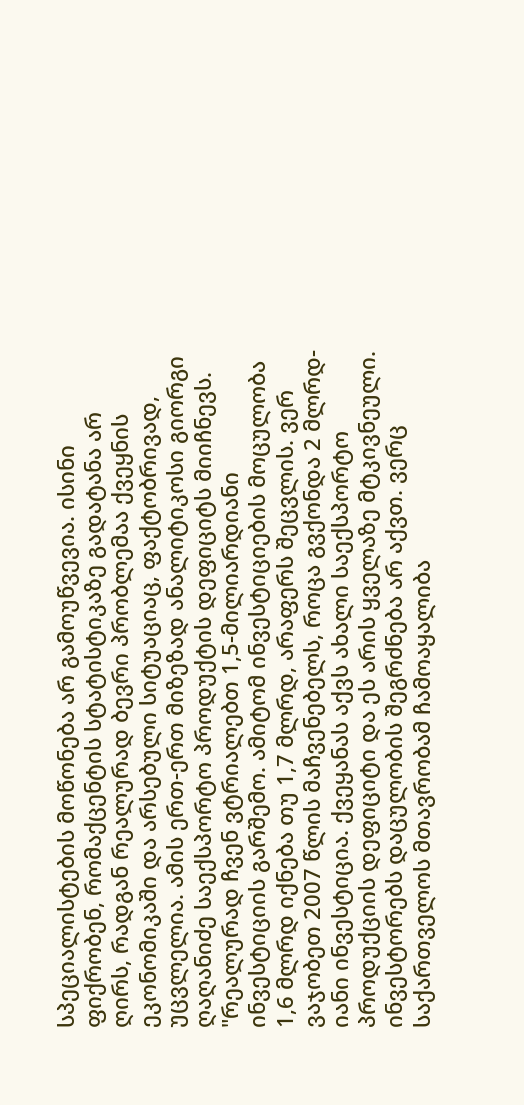სპეციალისტების მოწონება არ გამოუწვევია. ისინი ფიქრობენ, რომაქცენტის სტატისტიკაზე გადატანა არ ღირს, რადგან რეალურად ბევრი პრობლემაა ქვეყნის ეკონომიკაში და არსებული სიტუაციაც, ფაქტობრივად, უცვლელია. ამის ერთ-ერთ მიზეზად ანალიტიკოსი გიორგი ღაღანიძე საექსპორტო პროდუქტის დეფიციტს მიიჩნევს.
"რეალურად ჩვენ ვტრიალებთ 1,5-მილიარდიანი ინვესტიციის გარშემო. ამიტომ ინვესტიციების მოცულობა 1,6 მლრდ იქნება თუ 1,7 მლრდ, არაფერს შეცვლის. ვერ ვაჯობეთ 2007 წლის მაჩვენებელს, როცა გვქონდა 2 მლრდ-იანი ინვესტიცია. ქვეყანას აქვს ახალი საექსპორტო პროდუქციის დეფიციტი და ეს არის ყველაზე მტკივნეული. ინვესტორებს დაცულობის შეგრძნება არ აქვთ. ვერც საქართველოს მთავრობამ ჩამოაყალიბა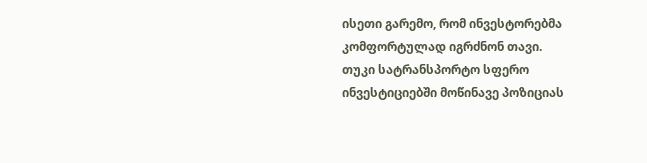ისეთი გარემო, რომ ინვესტორებმა კომფორტულად იგრძნონ თავი.
თუკი სატრანსპორტო სფერო ინვესტიციებში მოწინავე პოზიციას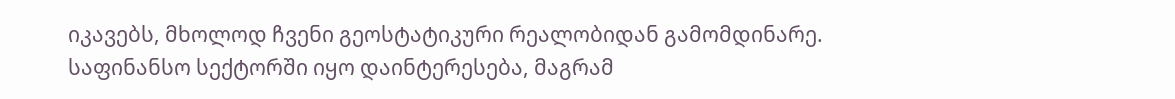იკავებს, მხოლოდ ჩვენი გეოსტატიკური რეალობიდან გამომდინარე. საფინანსო სექტორში იყო დაინტერესება, მაგრამ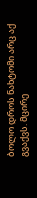ბოლო დროს ნახტომი არც აქ გვაქვს. მცირე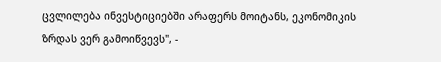ცვლილება ინვესტიციებში არაფერს მოიტანს, ეკონომიკის ზრდას ვერ გამოიწვევს", -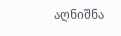აღნიშნა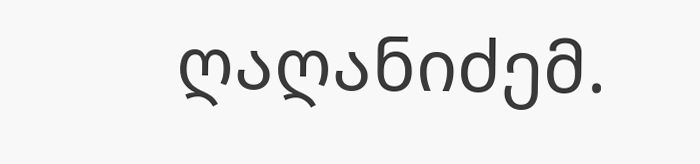ღაღანიძემ.